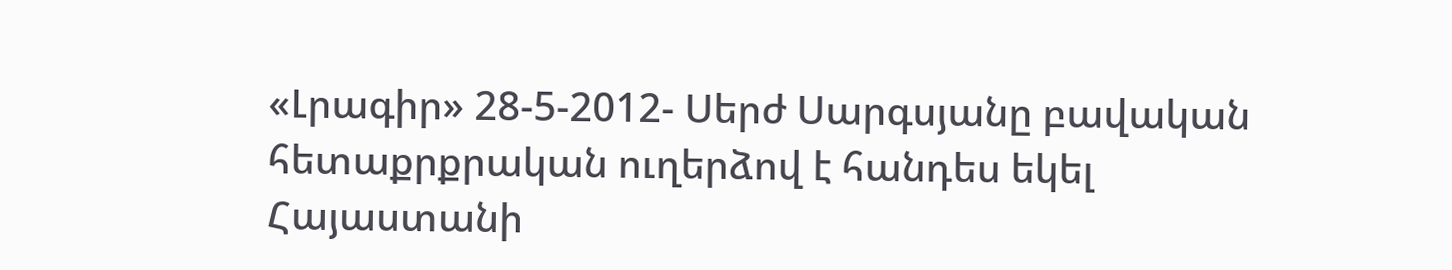«Լրագիր» 28-5-2012- Սերժ Սարգսյանը բավական հետաքրքրական ուղերձով է հանդես եկել Հայաստանի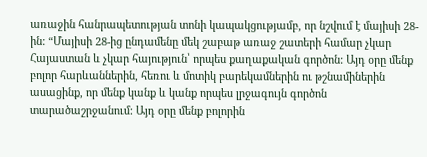առաջին հանրապետության տոնի կապակցությամբ, որ նշվում է մայիսի 28-ին: “Մայիսի 28-ից ընդամենը մեկ շաբաթ առաջ շատերի համար չկար Հայաստան և չկար հայություն՝ որպես քաղաքական գործոն: Այդ օրը մենք բոլոր հարևաններին, հեռու և մոտիկ բարեկամներին ու թշնամիներին ասացինք, որ մենք կանք և կանք որպես լրջագույն գործոն տարածաշրջանում: Այդ օրը մենք բոլորին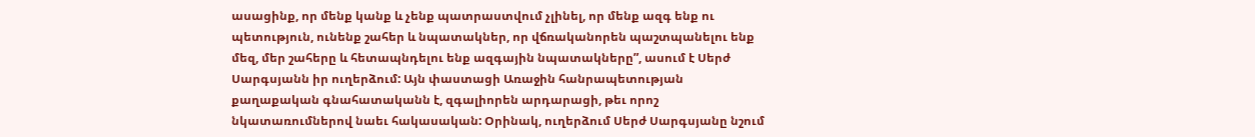ասացինք, որ մենք կանք և չենք պատրաստվում չլինել, որ մենք ազգ ենք ու պետություն, ունենք շահեր և նպատակներ, որ վճռականորեն պաշտպանելու ենք մեզ, մեր շահերը և հետապնդելու ենք ազգային նպատակները”, ասում է Սերժ Սարգսյանն իր ուղերձում: Այն փաստացի Առաջին հանրապետության քաղաքական գնահատականն է, զգալիորեն արդարացի, թեւ որոշ նկատառումներով նաեւ հակասական: Օրինակ, ուղերձում Սերժ Սարգսյանը նշում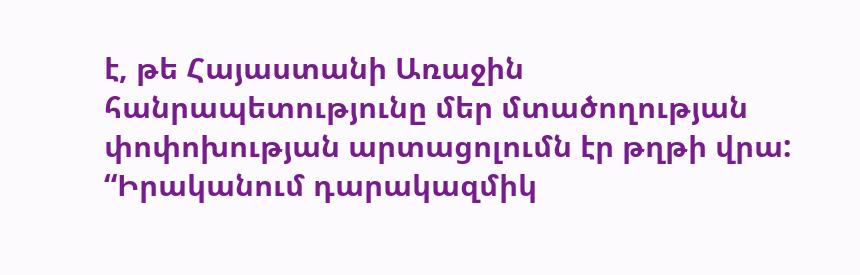է, թե Հայաստանի Առաջին հանրապետությունը մեր մտածողության փոփոխության արտացոլումն էր թղթի վրա: “Իրականում դարակազմիկ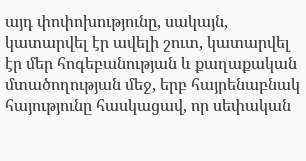այդ փոփոխությունը, սակայն, կատարվել էր ավելի շուտ, կատարվել էր մեր հոգեբանության և քաղաքական մտածողության մեջ, երբ հայրենաբնակ հայությունը հասկացավ, որ սեփական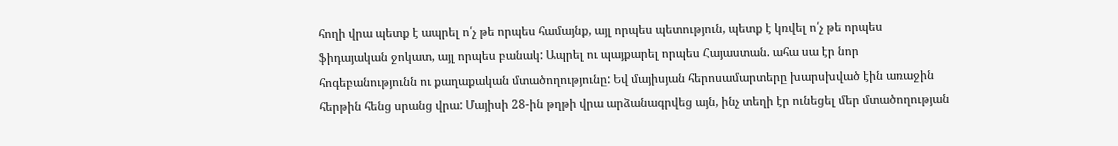հողի վրա պետք է ապրել ո՛չ թե որպես համայնք, այլ որպես պետություն, պետք է կռվել ո՛չ թե որպես ֆիդայական ջոկատ, այլ որպես բանակ: Ապրել ու պայքարել որպես Հայաստան. ահա սա էր նոր հոգեբանությունն ու քաղաքական մտածողությունը: Եվ մայիսյան հերոսամարտերը խարսխված էին առաջին հերթին հենց սրանց վրա: Մայիսի 28-ին թղթի վրա արձանագրվեց այն, ինչ տեղի էր ունեցել մեր մտածողության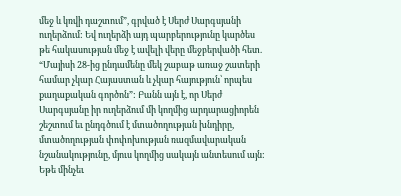մեջ և կռվի դաշտում”, գրված է Սերժ Սարգսյանի ուղերձում: Եվ ուղերձի այդ պարբերությունը կարծես թե հակասության մեջ է ավելի վերը մեջբերվածի հետ. “Մայիսի 28-ից ընդամենը մեկ շաբաթ առաջ շատերի համար չկար Հայաստան և չկար հայություն՝ որպես քաղաքական գործոն”: Բանն այն է, որ Սերժ Սարգսյանը իր ուղերձում մի կողմից արդարացիորեն շեշտում եւ ընդգծում է մտածողության խնդիրը, մտածողության փոփոխության ռազմավարական նշանակությունը, մյուս կողմից սակայն անտեսում այն: Եթե մինչեւ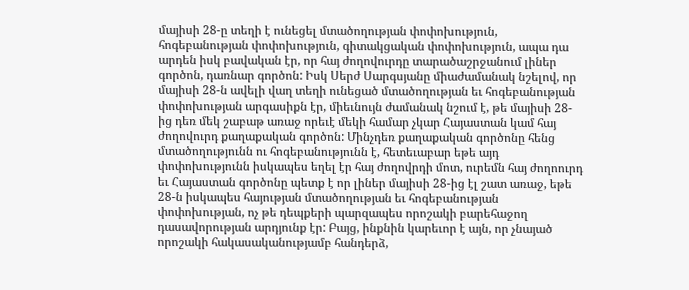մայիսի 28-ը տեղի է ունեցել մտածողության փոփոխություն, հոգեբանության փոփոխություն, գիտակցական փոփոխություն, ապա դա արդեն իսկ բավական էր, որ հայ ժողովուրդը տարածաշրջանում լիներ գործոն, դառնար գործոն: Իսկ Սերժ Սարգսյանը միաժամանակ նշելով, որ մայիսի 28-ն ավելի վաղ տեղի ունեցած մտածողության եւ հոգեբանության փոփոխության արգասիքն էր, միեւնույն ժամանակ նշում է, թե մայիսի 28-ից դեռ մեկ շաբաթ առաջ որեւէ մեկի համար չկար Հայաստան կամ հայ ժողովուրդ քաղաքական գործոն: Մինչդեռ քաղաքական գործոնը հենց մտածողությունն ու հոգեբանությունն է, հետեւաբար եթե այդ փոփոխությունն իսկապես եղել էր հայ ժողովրդի մոտ, ուրեմն հայ ժողոուրդ եւ Հայաստան գործոնը պետք է որ լիներ մայիսի 28-ից էլ շատ առաջ, եթե 28-ն իսկապես հայության մտածողության եւ հոգեբանության փոփոխության, ոչ թե դեպքերի պարզապես որոշակի բարեհաջող դասավորության արդյունք էր: Բայց, ինքնին կարեւոր է այն, որ չնայած որոշակի հակասականությամբ հանդերձ,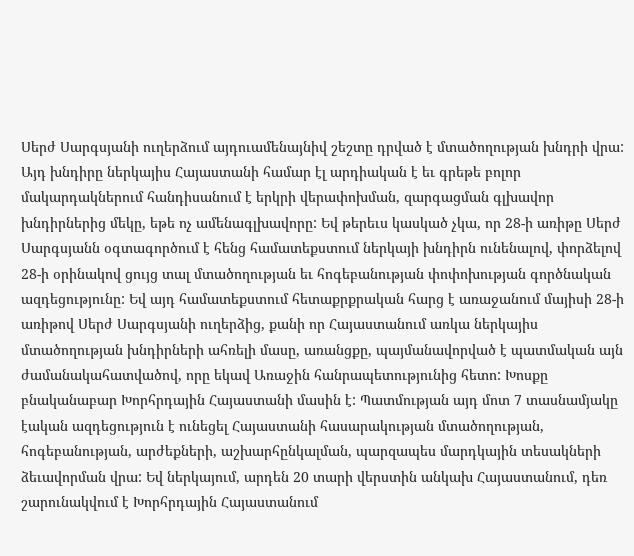Սերժ Սարգսյանի ուղերձում այդուամենայնիվ շեշտը դրված է մտածողության խնդրի վրա: Այդ խնդիրը ներկայիս Հայաստանի համար էլ արդիական է եւ գրեթե բոլոր մակարդակներում հանդիսանում է երկրի վերափոխման, զարգացման գլխավոր խնդիրներից մեկը, եթե ոչ ամենագլխավորը: Եվ թերեւս կասկած չկա, որ 28-ի առիթը Սերժ Սարգսյանն օգտագործում է հենց համատեքստում ներկայի խնդիրն ունենալով, փորձելով 28-ի օրինակով ցույց տալ մտածողության եւ հոգեբանության փոփոխության գործնական ազդեցությունը: Եվ այդ համատեքստում հետաքրքրական հարց է առաջանում մայիսի 28-ի առիթով Սերժ Սարգսյանի ուղերձից, քանի որ Հայաստանում առկա ներկայիս մտածողության խնդիրների ահռելի մասը, առանցքը, պայմանավորված է պատմական այն ժամանակահատվածով, որը եկավ Առաջին հանրապետությունից հետո: Խոսքը բնականաբար Խորհրդային Հայաստանի մասին է: Պատմության այդ մոտ 7 տասնամյակը էական ազդեցություն է ունեցել Հայաստանի հասարակության մտածողության, հոգեբանության, արժեքների, աշխարհընկալման, պարզապես մարդկային տեսակների ձեւավորման վրա: Եվ ներկայում, արդեն 20 տարի վերստին անկախ Հայաստանում, դեռ շարունակվում է Խորհրդային Հայաստանում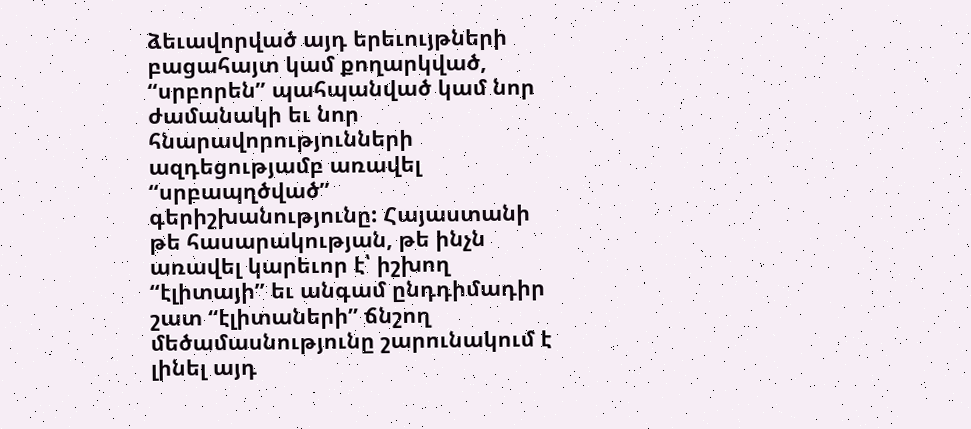ձեւավորված այդ երեւույթների բացահայտ կամ քողարկված, “սրբորեն” պահպանված կամ նոր ժամանակի եւ նոր հնարավորությունների ազդեցությամբ առավել “սրբապղծված” գերիշխանությունը: Հայաստանի թե հասարակության, թե ինչն առավել կարեւոր է՝ իշխող “էլիտայի” եւ անգամ ընդդիմադիր շատ “էլիտաների” ճնշող մեծամասնությունը շարունակում է լինել այդ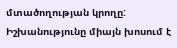մտածողության կրողը: Իշխանությունը միայն խոսում է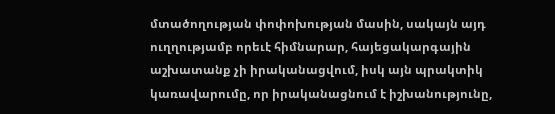մտածողության փոփոխության մասին, սակայն այդ ուղղությամբ որեւէ հիմնարար, հայեցակարգային աշխատանք չի իրականացվում, իսկ այն պրակտիկ կառավարումը, որ իրականացնում է իշխանությունը,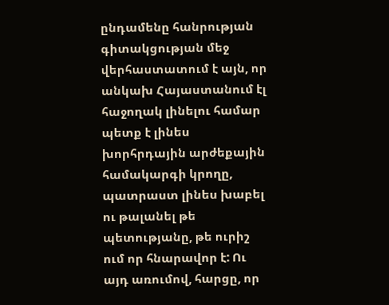ընդամենը հանրության գիտակցության մեջ վերհաստատում է այն, որ անկախ Հայաստանում էլ հաջողակ լինելու համար պետք է լինես խորհրդային արժեքային համակարգի կրողը, պատրաստ լինես խաբել ու թալանել թե պետությանը, թե ուրիշ ում որ հնարավոր է: Ու այդ առումով, հարցը, որ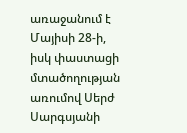առաջանում է Մայիսի 28-ի, իսկ փաստացի մտածողության առումով Սերժ Սարգսյանի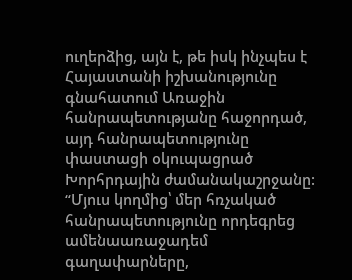ուղերձից, այն է, թե իսկ ինչպես է Հայաստանի իշխանությունը գնահատում Առաջին հանրապետությանը հաջորդած, այդ հանրապետությունը փաստացի օկուպացրած Խորհրդային ժամանակաշրջանը: “Մյուս կողմից՝ մեր հռչակած հանրապետությունը որդեգրեց ամենաառաջադեմ գաղափարները,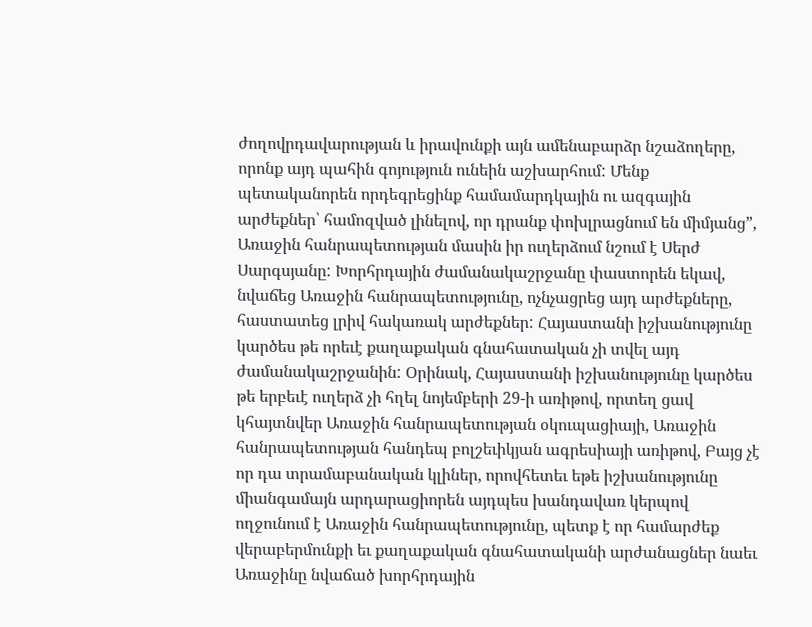ժողովրդավարության և իրավունքի այն ամենաբարձր նշաձողերը, որոնք այդ պահին գոյություն ունեին աշխարհում: Մենք պետականորեն որդեգրեցինք համամարդկային ու ազգային արժեքներ՝ համոզված լինելով, որ դրանք փոխլրացնում են միմյանց”, Առաջին հանրապետության մասին իր ուղերձում նշում է Սերժ Սարգսյանը: Խորհրդային ժամանակաշրջանը փաստորեն եկավ, նվաճեց Առաջին հանրապետությունը, ոչնչացրեց այդ արժեքները, հաստատեց լրիվ հակառակ արժեքներ: Հայաստանի իշխանությունը կարծես թե որեւէ քաղաքական գնահատական չի տվել այդ ժամանակաշրջանին: Օրինակ, Հայաստանի իշխանությունը կարծես թե երբեւէ ուղերձ չի հղել նոյեմբերի 29-ի առիթով, որտեղ ցավ կհայտնվեր Առաջին հանրապետության օկուպացիայի, Առաջին հանրապետության հանդեպ բոլշեւիկյան ագրեսիայի առիթով, Բայց չէ որ դա տրամաբանական կլիներ, որովհետեւ եթե իշխանությունը միանգամայն արդարացիորեն այդպես խանդավառ կերպով ողջունում է Առաջին հանրապետությունը, պետք է որ համարժեք վերաբերմունքի եւ քաղաքական գնահատականի արժանացներ նաեւ Առաջինը նվաճած խորհրդային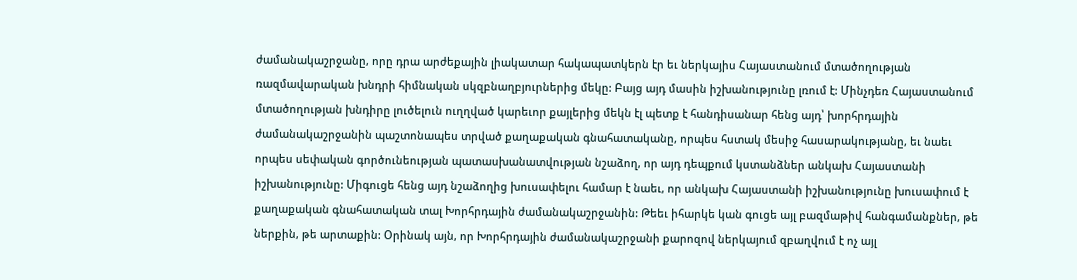ժամանակաշրջանը, որը դրա արժեքային լիակատար հակապատկերն էր եւ ներկայիս Հայաստանում մտածողության ռազմավարական խնդրի հիմնական սկզբնաղբյուրներից մեկը: Բայց այդ մասին իշխանությունը լռում է: Մինչդեռ Հայաստանում մտածողության խնդիրը լուծելուն ուղղված կարեւոր քայլերից մեկն էլ պետք է հանդիսանար հենց այդ՝ խորհրդային ժամանակաշրջանին պաշտոնապես տրված քաղաքական գնահատականը, որպես հստակ մեսիջ հասարակությանը, եւ նաեւ որպես սեփական գործունեության պատասխանատվության նշաձող, որ այդ դեպքում կստանձներ անկախ Հայաստանի իշխանությունը: Միգուցե հենց այդ նշաձողից խուսափելու համար է նաեւ, որ անկախ Հայաստանի իշխանությունը խուսափում է քաղաքական գնահատական տալ Խորհրդային ժամանակաշրջանին: Թեեւ իհարկե կան գուցե այլ բազմաթիվ հանգամանքներ, թե ներքին, թե արտաքին: Օրինակ այն, որ Խորհրդային ժամանակաշրջանի քարոզով ներկայում զբաղվում է ոչ այլ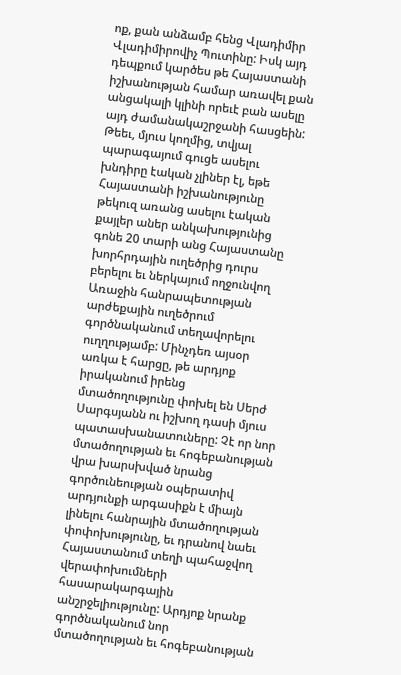ոք, քան անձամբ հենց Վլադիմիր Վլադիմիրովիչ Պուտինը: Իսկ այդ դեպքում կարծես թե Հայաստանի իշխանության համար առավել քան անցակալի կլինի որեւէ բան ասելը այդ ժամանակաշրջանի հասցեին: Թեեւ, մյուս կողմից, տվյալ պարագայում գուցե ասելու խնդիրը էական չլիներ էլ, եթե Հայաստանի իշխանությունը թեկուզ առանց ասելու էական քայլեր աներ անկախությունից գոնե 20 տարի անց Հայաստանը խորհրդային ուղեծրից դուրս բերելու եւ ներկայում ողջունվող Առաջին հանրապետության արժեքային ուղեծրում գործնականում տեղավորելու ուղղությամբ: Մինչդեռ այսօր առկա է հարցը, թե արդյոք իրականում իրենց մտածողությունը փոխել են Սերժ Սարգսյանն ու իշխող դասի մյուս պատասխանատուները: Չէ որ նոր մտածողության եւ հոգեբանության վրա խարսխված նրանց գործունեության օպերատիվ արդյունքի արգասիքն է միայն լինելու հանրային մտածողության փոփոխությունը, եւ դրանով նաեւ Հայաստանում տեղի պահաջվող վերափոխումների հասարակարգային անշրջելիությունը: Արդյոք նրանք գործնականում նոր մտածողության եւ հոգեբանության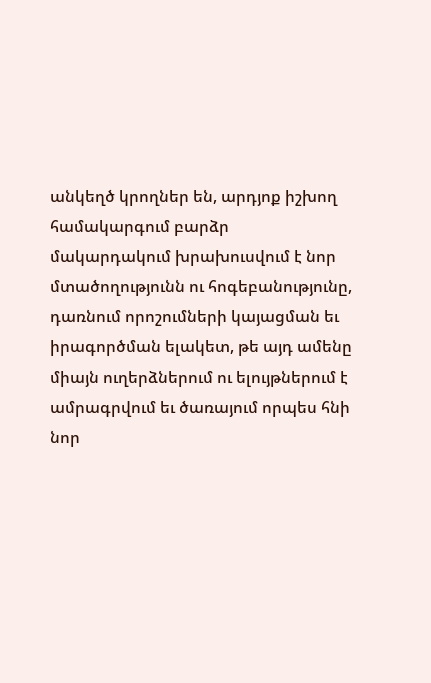անկեղծ կրողներ են, արդյոք իշխող համակարգում բարձր մակարդակում խրախուսվում է նոր մտածողությունն ու հոգեբանությունը, դառնում որոշումների կայացման եւ իրագործման ելակետ, թե այդ ամենը միայն ուղերձներում ու ելույթներում է ամրագրվում եւ ծառայում որպես հնի նոր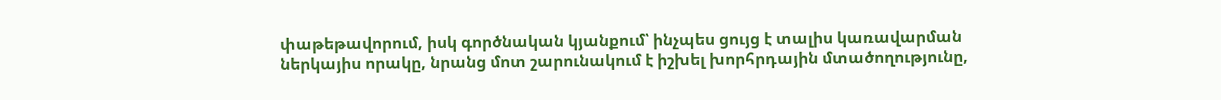փաթեթավորում, իսկ գործնական կյանքում՝ ինչպես ցույց է տալիս կառավարման ներկայիս որակը, նրանց մոտ շարունակում է իշխել խորհրդային մտածողությունը,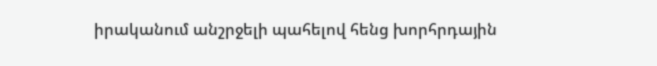իրականում անշրջելի պահելով հենց խորհրդային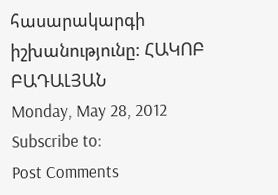հասարակարգի իշխանությունը: ՀԱԿՈԲ ԲԱԴԱԼՅԱՆ
Monday, May 28, 2012
Subscribe to:
Post Comments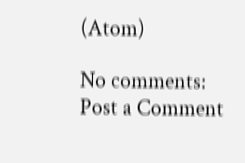(Atom)

No comments:
Post a Comment